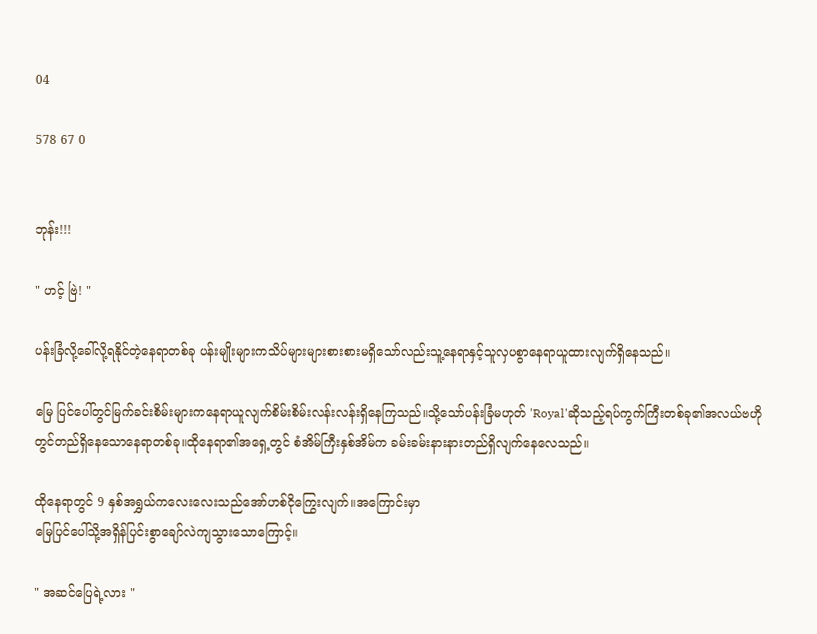04

578 67 0


ဘုန်း!!!

" ဟင့် ဗြဲ! "

ပန်းခြံလို့ခေါ်လို့ရနိုင်တဲ့နေရာတစ်ခု ပန်းမျိုးများကသိပ်များများစားစားမရှိသော်လည်းသူ့နေရာနှင့်သူလှပစွာနေရာယူထားလျက်ရှိနေသည်။

မြေ ပြင်ပေါ်တွင်မြက်ခင်းစိမ်းများကနေရာယူလျက်စိမ်းစိမ်းလန်းလန်းရှိနေကြသည်။သို့သော်ပန်းခြံမဟုတ် 'Royal'ဆိုသည့်ရပ်ကွက်ကြီးတစ်ခု၏အလယ်ဗဟိုတွင်တည်ရှိနေသောနေရာတစ်ခု။ထိုနေရာ၏အရှေ့တွင် စံအိမ်ကြီးနှစ်အိမ်က ခမ်းခမ်းနားနားတည်ရှိလျက်နေလေသည်။

ထိုနေရာတွင် 9 နှစ်အရွှယ်ကလေးလေးသည်အော်ဟစ်ငိုကြွေးလျက်။အကြောင်းမှာ
မြေပြင်ပေါ်သို့အရှိန်ပြင်းစွာချော်လဲကျသွားသောကြောင့်။

" အဆင်ပြေရဲ့လား "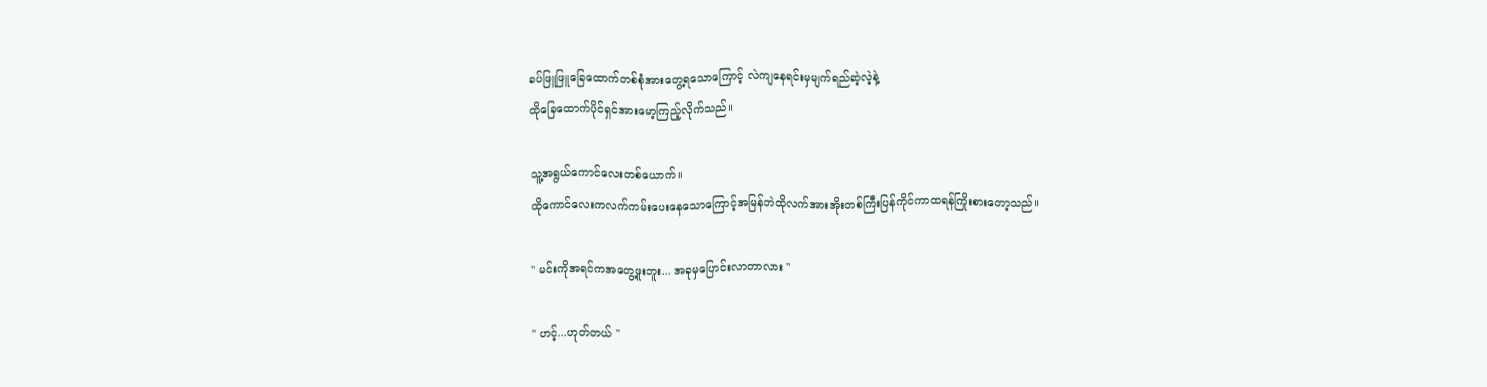ခပ်ဖြူဖြူခြေထောက်တစ်စုံအားတွေ့ရသောကြောင့် လဲကျနေရင်းမှမျက်ရည်ဆဲ့လဲ့နဲ့
ထိုခြေထောက်ပိုင်ရှင်အားမော့ကြည့်လိုက်သည်။

သူ့အရွယ်ကောင်လေးတစ်ယောက်။
ထိုကောင်လေးကလက်ကမ်းပေးနေသောကြောင့်အမြန်ဘဲထိုလက်အားအိုးတစ်ကြီးပြန်ကိုင်ကာထရန်ကြိုးစားတော့သည်။

" မင်းကိုအရင်ကအတွေ့ဖူးဘူး... အခုမှပြောင်းလာတာလား "

" ဟင့်...ဟုတ်တယ် "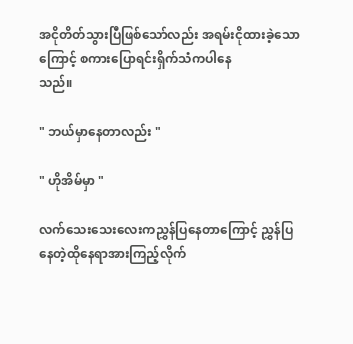အငိုတိတ်သွားပြီဖြစ်သော်လည်း အရမ်းငိုထားခဲ့သောကြောင့် စကားပြောရင်းရှိက်သံကပါနေ
သည်။

" ဘယ်မှာနေတာလည်း "

" ဟိုအိမ်မှာ "

လက်သေးသေးလေးကညွှန်ပြနေတာကြောင့် ညွှန်ပြနေတဲ့ထိုနေရာအားကြည့်လိုက်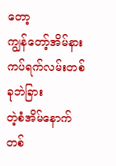တော့
ကျွန်တော့်အိမ်နားကပ်ရက်လမ်းတစ်ခုဘဲခြား
တဲ့စံအိမ်နောက်တစ်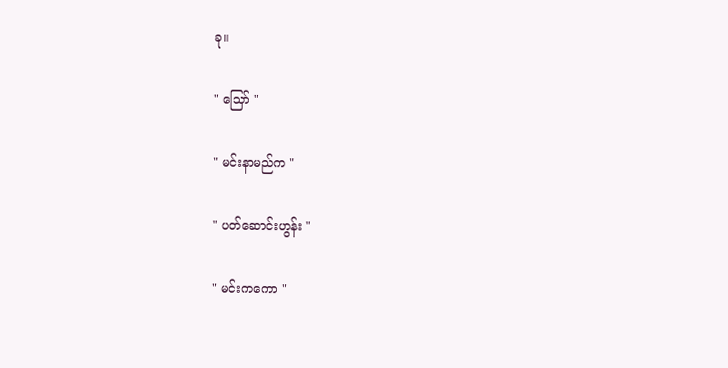ခု။

" သြော် "

" မင်းနာမည်က "

" ပတ်ဆောင်းဟွန်း "

" မင်းကကော "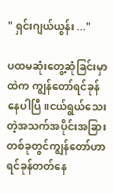" ရှင်းဂျယ်ယွန်း ..."

ပထမဆုံးတွေ့ဆုံခြင်းမှာထဲက ကျွန်တော်ရင်ခုန်နေပါပြီ။ငယ်ရွယ်သေးတဲ့အသက်အပိုင်းအခြားတစ်ခုတွင်ကျွန်တော်ဟာရင်ခုန်တတ်နေ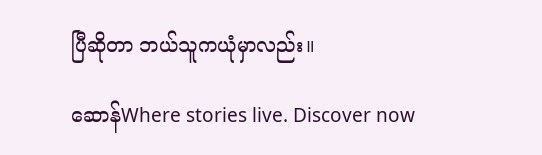ပြီဆိုတာ ဘယ်သူကယုံမှာလည်း။

ဆောန်Where stories live. Discover now